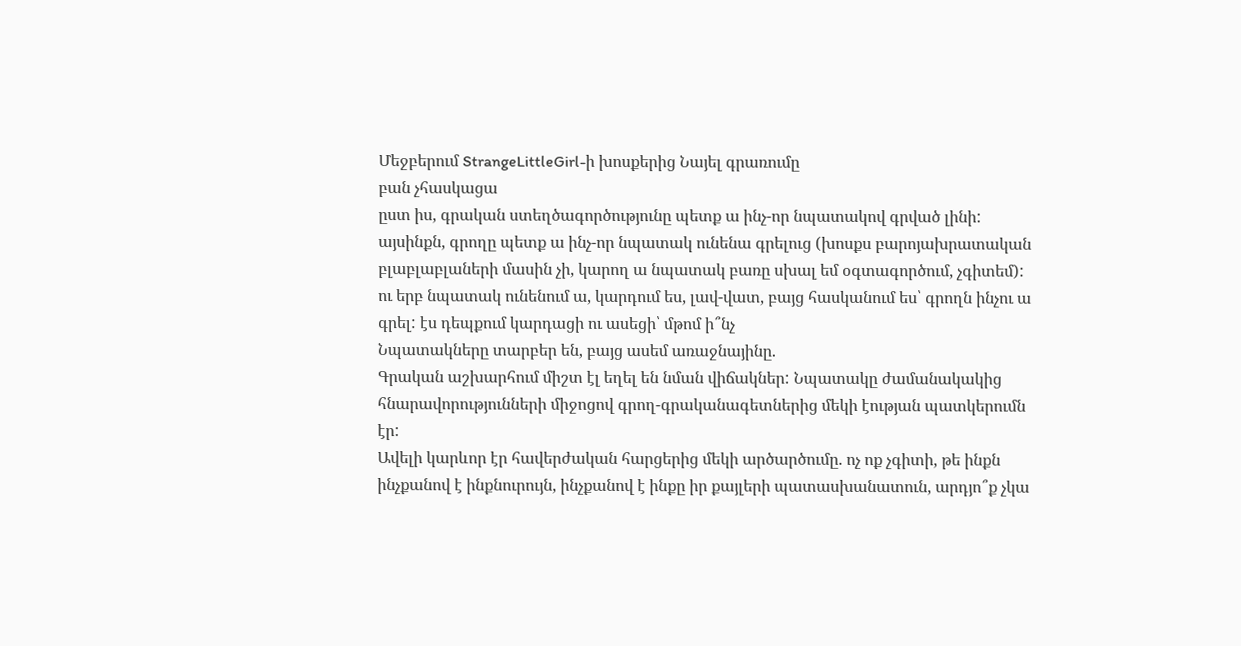Մեջբերում StrangeLittleGirl-ի խոսքերից Նայել գրառումը
բան չհասկացա
ըստ իս, գրական ստեղծագործությունը պետք ա ինչ-որ նպատակով գրված լինի: այսինքն, գրողը պետք ա ինչ-որ նպատակ ունենա գրելուց (խոսքս բարոյախրատական բլաբլաբլաների մասին չի, կարող ա նպատակ բառը սխալ եմ օգտագործում, չգիտեմ): ու երբ նպատակ ունենում ա, կարդում ես, լավ-վատ, բայց հասկանում ես՝ գրողն ինչու ա գրել: էս դեպքում կարդացի ու ասեցի՝ մթոմ ի՞նչ
Նպատակները տարբեր են, բայց ասեմ առաջնայինը.
Գրական աշխարհում միշտ էլ եղել են նման վիճակներ: Նպատակը ժամանակակից հնարավորությունների միջոցով գրող-գրականագետներից մեկի էության պատկերումն էր:
Ավելի կարևոր էր հավերժական հարցերից մեկի արծարծումը. ոչ ոք չգիտի, թե ինքն ինչքանով է ինքնուրույն, ինչքանով է ինքը իր քայլերի պատասխանատուն, արդյո՞ք չկա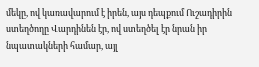մեկը, ով կառավարում է իրեն, այս դեպքում Ուշադիրին ստեղծողը Վարդինեն էր, ով ստեղծել էր նրան իր նպատակների համար, այլ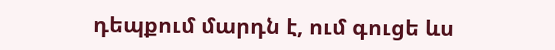դեպքում մարդն է, ում գուցե ևս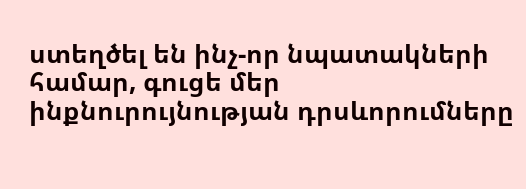ստեղծել են ինչ-որ նպատակների համար, գուցե մեր ինքնուրույնության դրսևորումները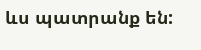ևս պատրանք են: